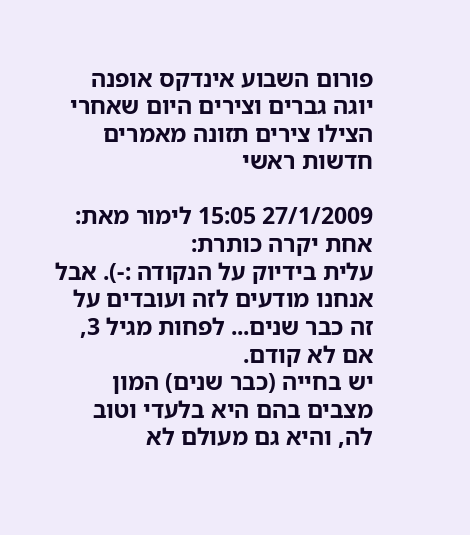פורום השבוע אינדקס אופנה יוגה גברים וצירים היום שאחרי הצילו צירים תזונה מאמרים חדשות ראשי

27/1/2009 15:05 לימור מאת:
אחת יקרה כותרת:
עלית בידיוק על הנקודה :-). אבל אנחנו מודעים לזה ועובדים על זה כבר שנים... לפחות מגיל 3, אם לא קודם.
יש בחייה (כבר שנים) המון מצבים בהם היא בלעדי וטוב לה, והיא גם מעולם לא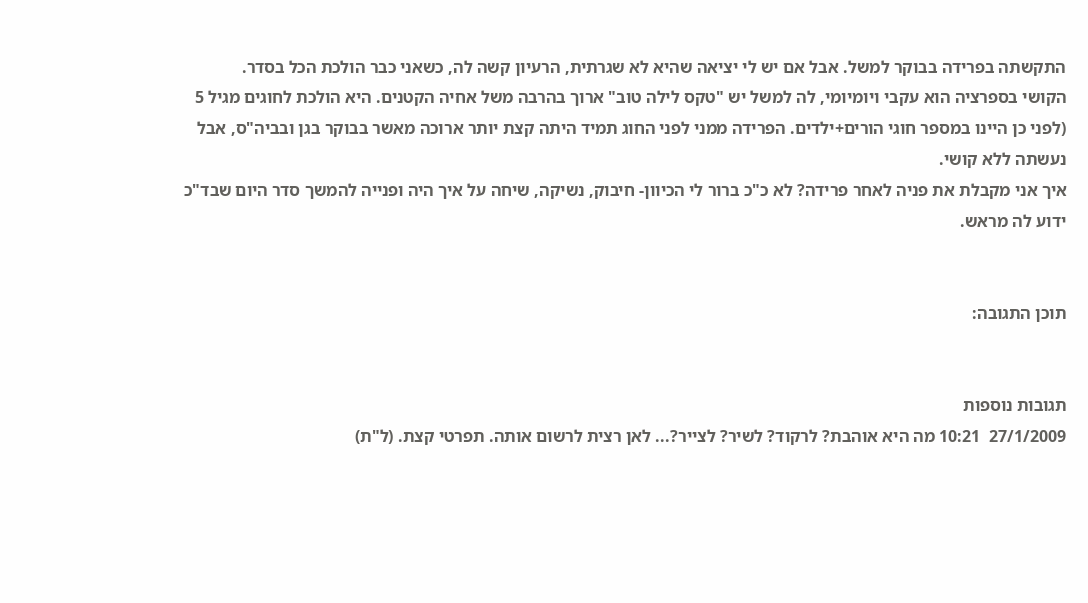התקשתה בפרידה בבוקר למשל. אבל אם יש לי יציאה שהיא לא שגרתית, הרעיון קשה לה, כשאני כבר הולכת הכל בסדר.
הקושי בספרציה הוא עקבי ויומיומי, לה למשל יש "טקס לילה טוב" ארוך בהרבה משל אחיה הקטנים. היא הולכת לחוגים מגיל 5 (לפני כן היינו במספר חוגי הורים+ילדים. הפרידה ממני לפני החוג תמיד היתה קצת יותר ארוכה מאשר בבוקר בגן ובביה"ס, אבל נעשתה ללא קושי.
איך אני מקבלת את פניה לאחר פרידה? לא כ"כ ברור לי הכיוון- חיבוק, נשיקה, שיחה על איך היה ופנייה להמשך סדר היום שבד"כ ידוע לה מראש.


תוכן התגובה:


תגובות נוספות
27/1/2009  10:21 מה היא אוהבת? לרקוד? לשיר? לצייר?... לאן רצית לרשום אותה. תפרטי קצת. (ל"ת)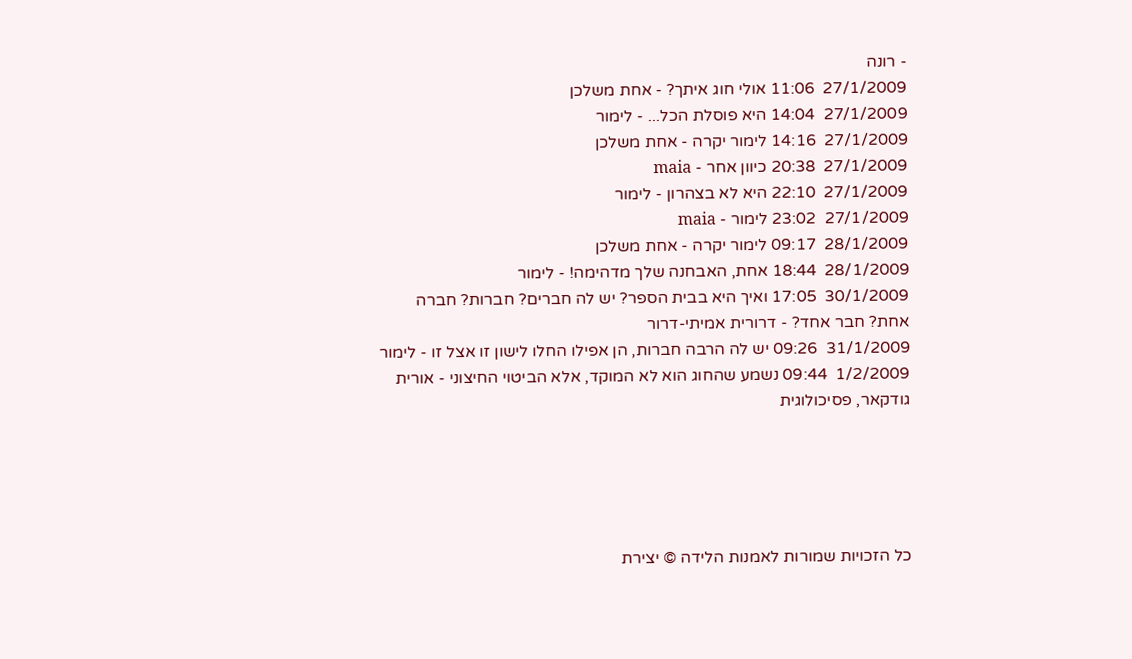- רונה
27/1/2009  11:06 אולי חוג איתך? - אחת משלכן
27/1/2009  14:04 היא פוסלת הכל... - לימור
27/1/2009  14:16 לימור יקרה - אחת משלכן
27/1/2009  20:38 כיוון אחר - maia
27/1/2009  22:10 היא לא בצהרון - לימור
27/1/2009  23:02 לימור - maia
28/1/2009  09:17 לימור יקרה - אחת משלכן
28/1/2009  18:44 אחת, האבחנה שלך מדהימה! - לימור
30/1/2009  17:05 ואיך היא בבית הספר? יש לה חברים? חברות? חברה אחת? חבר אחד? - דרורית אמיתי-דרור
31/1/2009  09:26 יש לה הרבה חברות, הן אפילו החלו לישון זו אצל זו - לימור
1/2/2009  09:44 נשמע שהחוג הוא לא המוקד, אלא הביטוי החיצוני - אורית גודקאר, פסיכולוגית





כל הזכויות שמורות לאמנות הלידה © יצירת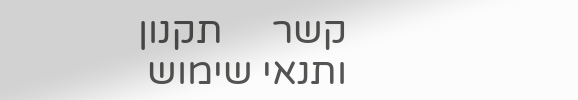קשר     תקנון ותנאי שימוש